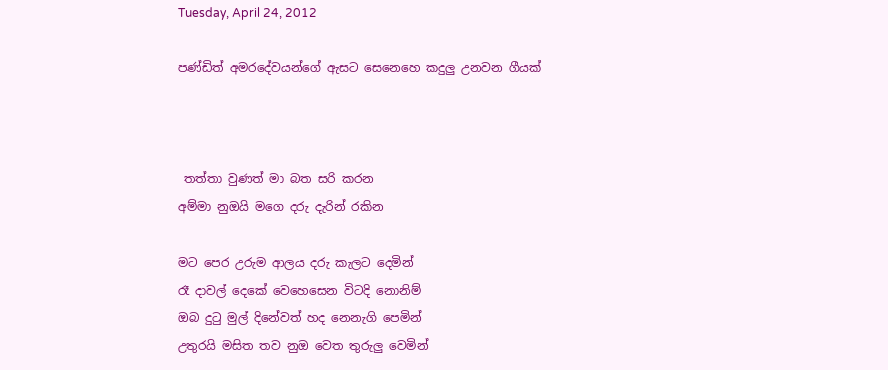Tuesday, April 24, 2012

පණ්ඩිත් අමරදේවයන්ගේ ඇසට සෙනෙහෙ කදුලු උනවන ගීයක්



 තත්තා වුණත් මා බත සරි කරන
අම්මා නුඔයි මගෙ දරු දැරින් රකින

මට පෙර උරුම ආලය දරු කැලට දෙමින්
රෑ දාවල් දෙකේ වෙහෙසෙන විටදි නොනිම්
ඔබ දුටු මුල් දිනේවත් හද නෙනැගි පෙමින්
උතුරයි මසිත තව නුඔ වෙත තුරුලු වෙමින්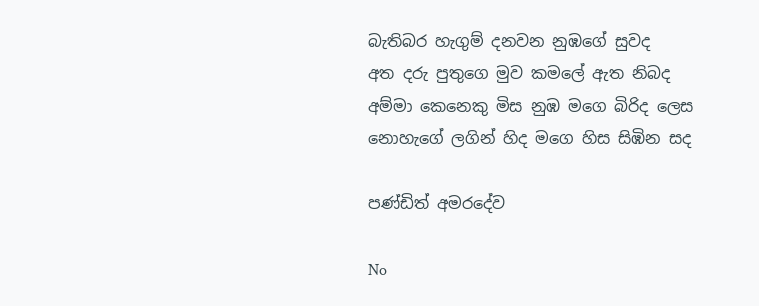බැතිබර හැගුම් දනවන නුඹගේ සුවද
අත දරු පුතුගෙ මුව කමලේ ඇත නිබද
අම්මා කෙනෙකු මිස නුඹ මගෙ බිරිද ලෙස
නොහැගේ ලගින් හිද මගෙ හිස සිඹින සද

පණ්ඩිත් අමරදේව

No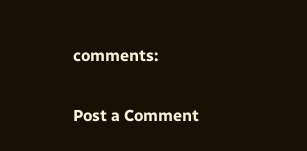comments:

Post a Comment